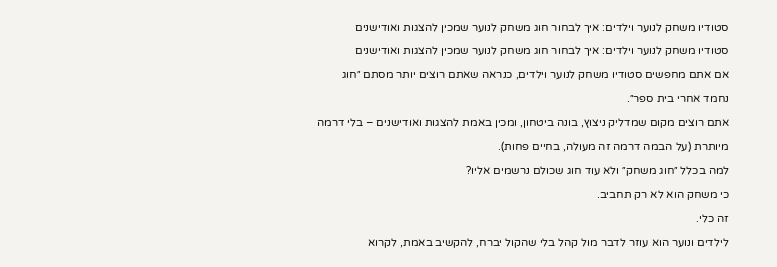סטודיו משחק לנוער וילדים: איך לבחור חוג משחק לנוער שמכין להצגות ואודישנים
סטודיו משחק לנוער וילדים: איך לבחור חוג משחק לנוער שמכין להצגות ואודישנים
אם אתם מחפשים סטודיו משחק לנוער וילדים, כנראה שאתם רוצים יותר מסתם ״חוג נחמד אחרי בית ספר״.
אתם רוצים מקום שמדליק ניצוץ, בונה ביטחון, ומכין באמת להצגות ואודישנים – בלי דרמה מיותרת (על הבמה דרמה זה מעולה, בחיים פחות).
למה בכלל ״חוג משחק״ ולא עוד חוג שכולם נרשמים אליו?
כי משחק הוא לא רק תחביב.
זה כלי.
לילדים ונוער הוא עוזר לדבר מול קהל בלי שהקול יברח, להקשיב באמת, לקרוא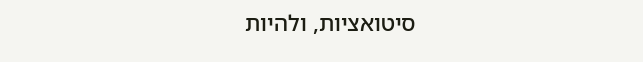סיטואציות, ולהיות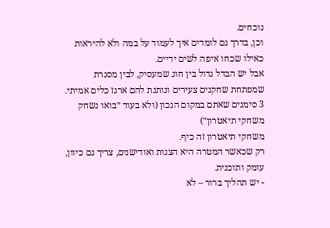נוכחים.
וכן, בדרך גם לומדים איך לעמוד על במה ולא להיראות כאילו שכחו איפה לשים ידיים.
אבל יש הבדל גדול בין חוג שמעסיק, לבין מסגרת שמפתחת שחקנים צעירים ונותנת להם ארגז כלים אמיתי.
3 סימנים שאתם במקום הנכון (ולא בעוד ״בואו נשחק משחקי תיאטרון״)
משחקי תיאטרון זה כיף.
רק שכאשר המטרה היא הצגות ואודישנים, צריך גם כיוון, עומק ותוכנית.
- יש תהליך ברור – לא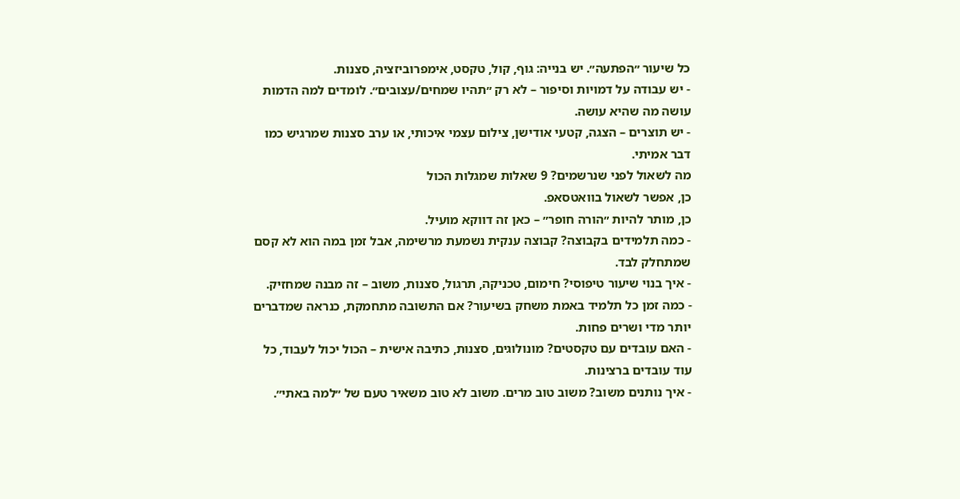כל שיעור ״הפתעה״. יש בנייה: גוף, קול, טקסט, אימפרוביזציה, סצנות.
- יש עבודה על דמויות וסיפור – לא רק ״תהיו שמחים/עצובים״. לומדים למה הדמות עושה מה שהיא עושה.
- יש תוצרים – הצגה, קטעי אודישן, צילום עצמי איכותי, או ערב סצנות שמרגיש כמו דבר אמיתי.
מה לשאול לפני שנרשמים? 9 שאלות שמגלות הכול
כן, אפשר לשאול בוואטסאפ.
כן, מותר להיות ״הורה חופר״ – כאן זה דווקא מועיל.
- כמה תלמידים בקבוצה? קבוצה ענקית נשמעת מרשימה, אבל זמן במה הוא לא קסם שמתחלק לבד.
- איך בנוי שיעור טיפוסי? חימום, טכניקה, תרגול, סצנות, משוב – זה מבנה שמחזיק.
- כמה זמן כל תלמיד באמת משחק בשיעור? אם התשובה מתחמקת, כנראה שמדברים יותר מדי ושרים פחות.
- האם עובדים עם טקסטים? מונולוגים, סצנות, כתיבה אישית – הכול יכול לעבוד, כל עוד עובדים ברצינות.
- איך נותנים משוב? משוב טוב מרים. משוב לא טוב משאיר טעם של ״למה באתי״.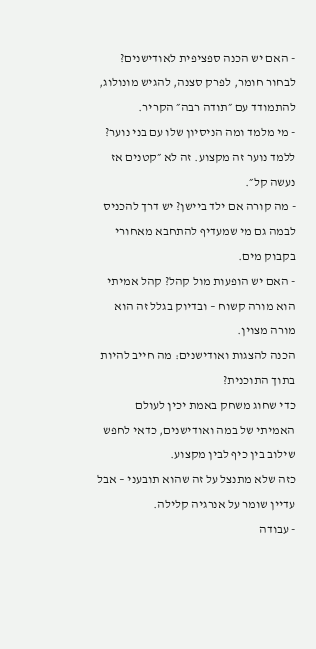- האם יש הכנה ספציפית לאודישנים? לבחור חומר, לפרק סצנה, להגיש מונולוג, להתמודד עם ״תודה רבה״ הקריר.
- מי מלמד ומה הניסיון שלו עם בני נוער? ללמד נוער זה מקצוע. זה לא ״קטנים אז נעשה קל״.
- מה קורה אם ילד ביישן? יש דרך להכניס לבמה גם מי שמעדיף להתחבא מאחורי בקבוק מים.
- האם יש הופעות מול קהל? קהל אמיתי הוא מורה קשוח – ובדיוק בגלל זה הוא מורה מצוין.
הכנה להצגות ואודישנים: מה חייב להיות בתוך התוכנית?
כדי שחוג משחק באמת יכין לעולם האמיתי של במה ואודישנים, כדאי לחפש שילוב בין כיף לבין מקצוע.
כזה שלא מתנצל על זה שהוא תובעני – אבל עדיין שומר על אנרגיה קלילה.
- עבודה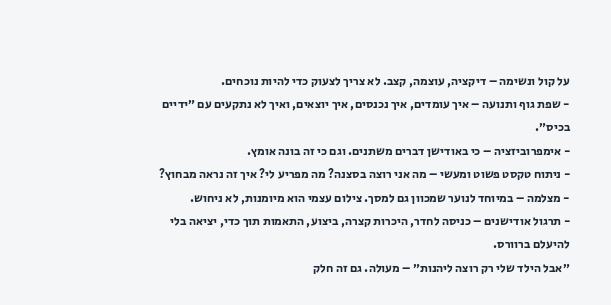על קול ונשימה – דיקציה, עוצמה, קצב. לא צריך לצעוק כדי להיות נוכחים.
- שפת גוף ותנועה – איך עומדים, איך נכנסים, איך יוצאים, ואיך לא נתקעים עם ״ידיים בכיס״.
- אימפרוביזציה – כי באודישן דברים משתנים. וגם כי זה בונה אומץ.
- ניתוח טקסט פשוט ומעשי – מה אני רוצה בסצנה? מה מפריע לי? איך זה נראה מבחוץ?
- מצלמה – במיוחד לנוער שמכוון גם למסך. צילום עצמי הוא מיומנות, לא ניחוש.
- תרגול אודישנים – כניסה לחדר, היכרות קצרה, ביצוע, התאמות תוך כדי, יציאה בלי להיעלם ברוורס.
״אבל הילד שלי רק רוצה ליהנות״ – מעולה. גם זה חלק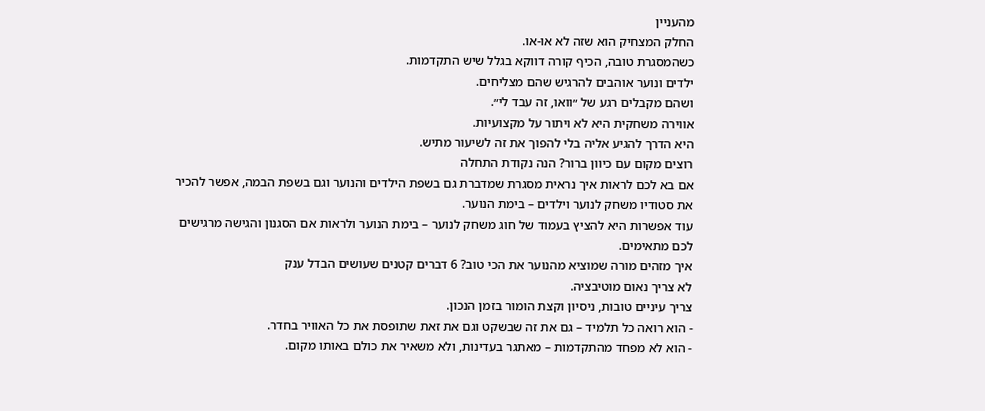מהעניין
החלק המצחיק הוא שזה לא או-או.
כשהמסגרת טובה, הכיף קורה דווקא בגלל שיש התקדמות.
ילדים ונוער אוהבים להרגיש שהם מצליחים.
ושהם מקבלים רגע של ״וואו, זה עבד לי״.
אווירה משחקית היא לא ויתור על מקצועיות.
היא הדרך להגיע אליה בלי להפוך את זה לשיעור מתיש.
רוצים מקום עם כיוון ברור? הנה נקודת התחלה
אם בא לכם לראות איך נראית מסגרת שמדברת גם בשפת הילדים והנוער וגם בשפת הבמה, אפשר להכיר את סטודיו משחק לנוער וילדים – בימת הנוער.
עוד אפשרות היא להציץ בעמוד של חוג משחק לנוער – בימת הנוער ולראות אם הסגנון והגישה מרגישים לכם מתאימים.
איך מזהים מורה שמוציא מהנוער את הכי טוב? 6 דברים קטנים שעושים הבדל ענק
לא צריך נאום מוטיבציה.
צריך עיניים טובות, ניסיון וקצת הומור בזמן הנכון.
- הוא רואה כל תלמיד – גם את זה שבשקט וגם את זאת שתופסת את כל האוויר בחדר.
- הוא לא מפחד מהתקדמות – מאתגר בעדינות, ולא משאיר את כולם באותו מקום.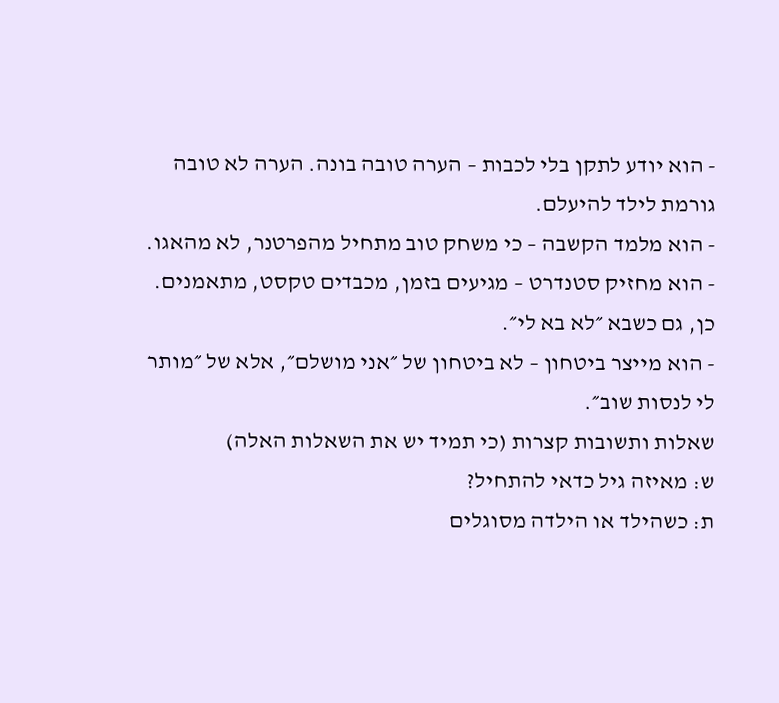- הוא יודע לתקן בלי לכבות – הערה טובה בונה. הערה לא טובה גורמת לילד להיעלם.
- הוא מלמד הקשבה – כי משחק טוב מתחיל מהפרטנר, לא מהאגו.
- הוא מחזיק סטנדרט – מגיעים בזמן, מכבדים טקסט, מתאמנים. כן, גם כשבא ״לא בא לי״.
- הוא מייצר ביטחון – לא ביטחון של ״אני מושלם״, אלא של ״מותר לי לנסות שוב״.
שאלות ותשובות קצרות (כי תמיד יש את השאלות האלה)
ש: מאיזה גיל כדאי להתחיל?
ת: כשהילד או הילדה מסוגלים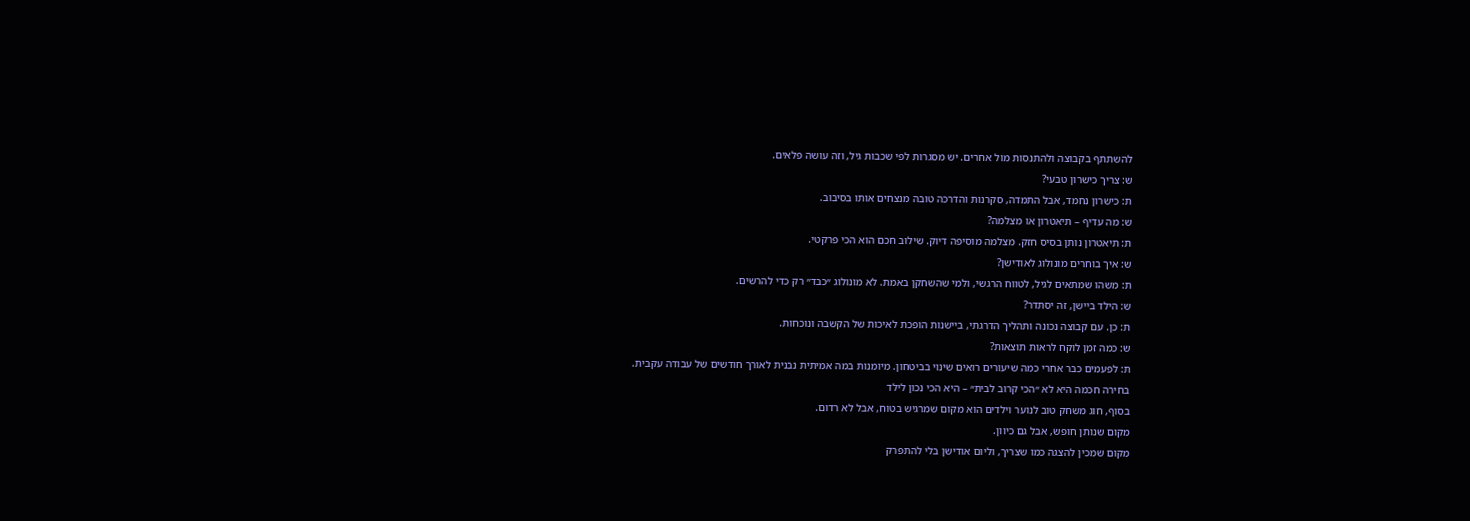להשתתף בקבוצה ולהתנסות מול אחרים. יש מסגרות לפי שכבות גיל, וזה עושה פלאים.
ש: צריך כישרון טבעי?
ת: כישרון נחמד, אבל התמדה, סקרנות והדרכה טובה מנצחים אותו בסיבוב.
ש: מה עדיף – תיאטרון או מצלמה?
ת: תיאטרון נותן בסיס חזק. מצלמה מוסיפה דיוק. שילוב חכם הוא הכי פרקטי.
ש: איך בוחרים מונולוג לאודישן?
ת: משהו שמתאים לגיל, לטווח הרגשי, ולמי שהשחקן באמת. לא מונולוג ״כבד״ רק כדי להרשים.
ש: הילד ביישן, זה יסתדר?
ת: כן. עם קבוצה נכונה ותהליך הדרגתי, ביישנות הופכת לאיכות של הקשבה ונוכחות.
ש: כמה זמן לוקח לראות תוצאות?
ת: לפעמים כבר אחרי כמה שיעורים רואים שינוי בביטחון. מיומנות במה אמיתית נבנית לאורך חודשים של עבודה עקבית.
בחירה חכמה היא לא ״הכי קרוב לבית״ – היא הכי נכון לילד
בסוף, חוג משחק טוב לנוער וילדים הוא מקום שמרגיש בטוח, אבל לא רדום.
מקום שנותן חופש, אבל גם כיוון.
מקום שמכין להצגה כמו שצריך, וליום אודישן בלי להתפרק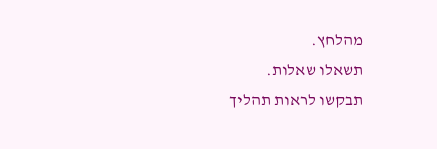מהלחץ.
תשאלו שאלות.
תבקשו לראות תהליך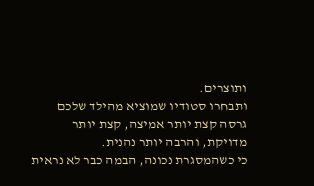ותוצרים.
ותבחרו סטודיו שמוציא מהילד שלכם גרסה קצת יותר אמיצה, קצת יותר מדויקת, והרבה יותר נהנית.
כי כשהמסגרת נכונה, הבמה כבר לא נראית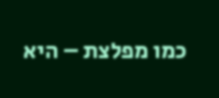כמו מפלצת – היא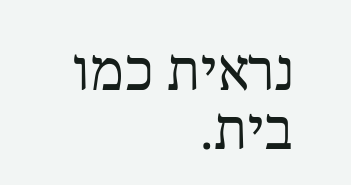נראית כמו בית.